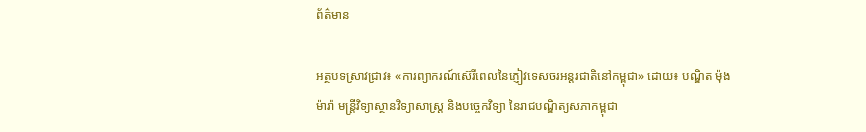ព័ត៌មាន

អត្ថបទស្រាវជ្រាវ៖ «ការព្យាករណ៍ស៊េរីពេលនៃភ្ញៀវទេសចរអន្តរជាតិនៅកម្ពុជា» ដោយ៖ បណ្ឌិត ម៉ុង ម៉ារ៉ា មន្ត្រីវិទ្យាស្ថានវិទ្យាសាស្ត្រ និងបច្ចេកវិទ្យា នៃរាជបណ្ឌិត្យសភាកម្ពុជា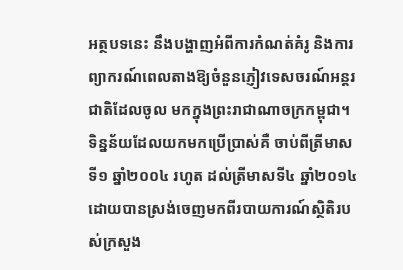អត្ថបទនេះ នឹងបង្ហាញអំពីការកំណត់គំរូ និងការព្យាករណ៍ពេលតាងឱ្យចំនួនភ្ញៀវទេសចរណ៍អន្តរជាតិដែលចូល មកក្នុងព្រះរាជាណាចក្រកម្ពុជា។ ទិន្នន័យដែលយកមកប្រើប្រាស់គឺ ចាប់ពីត្រីមាសទី១ ឆ្នាំ២០០៤ រហូត ដល់ត្រីមាសទី៤ ឆ្នាំ២០១៤ ដោយបានស្រង់ចេញមកពីរបាយការណ៍ស្ថិតិរបស់ក្រសួង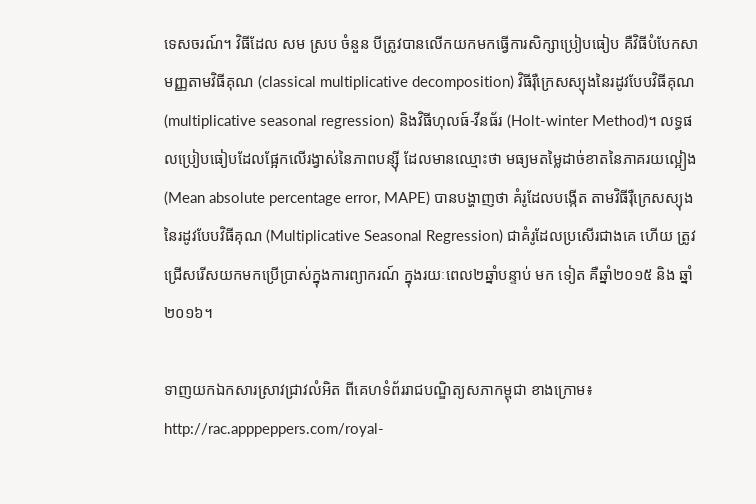ទេសចរណ៍។ វិធីដែល សម ស្រប ចំនួន បីត្រូវបានលើកយកមកធ្វើការសិក្សាប្រៀបធៀប គឺវិធីបំបែកសាមញ្ញតាមវិធីគុណ (classical multiplicative decomposition) វិធីរ៉ឺក្រេសស្យុងនៃរដូវបែបវិធីគុណ (multiplicative seasonal regression) និងវិធីហុលធ៍-វីនធ័រ (Holt-winter Method)។ លទ្ធផលប្រៀបធៀបដែលផ្អែកលើរង្វាស់នៃភាពបន្ស៊ី ដែលមានឈ្មោះថា មធ្យមតម្លៃដាច់ខាតនៃភាគរយល្អៀង (Mean absolute percentage error, MAPE) បានបង្ហាញថា គំរូដែលបង្កើត តាមវិធីរ៉ឺក្រេសស្យុងនៃរដូវបែបវិធីគុណ (Multiplicative Seasonal Regression) ជាគំរូដែលប្រសើរជាងគេ ហើយ ត្រូវជ្រើសរើសយកមកប្រើប្រាស់ក្នុងការព្យាករណ៍ ក្នុងរយៈពេល២ឆ្នាំបន្ទាប់ មក ទៀត គឺឆ្នាំ២០១៥ និង ឆ្នាំ២០១៦។

ទាញយកឯកសារស្រាវជ្រាវលំអិត ពីគេហទំព័ររាជបណ្ឌិត្យសភាកម្ពុជា ខាងក្រោម៖ http://rac.apppeppers.com/royal-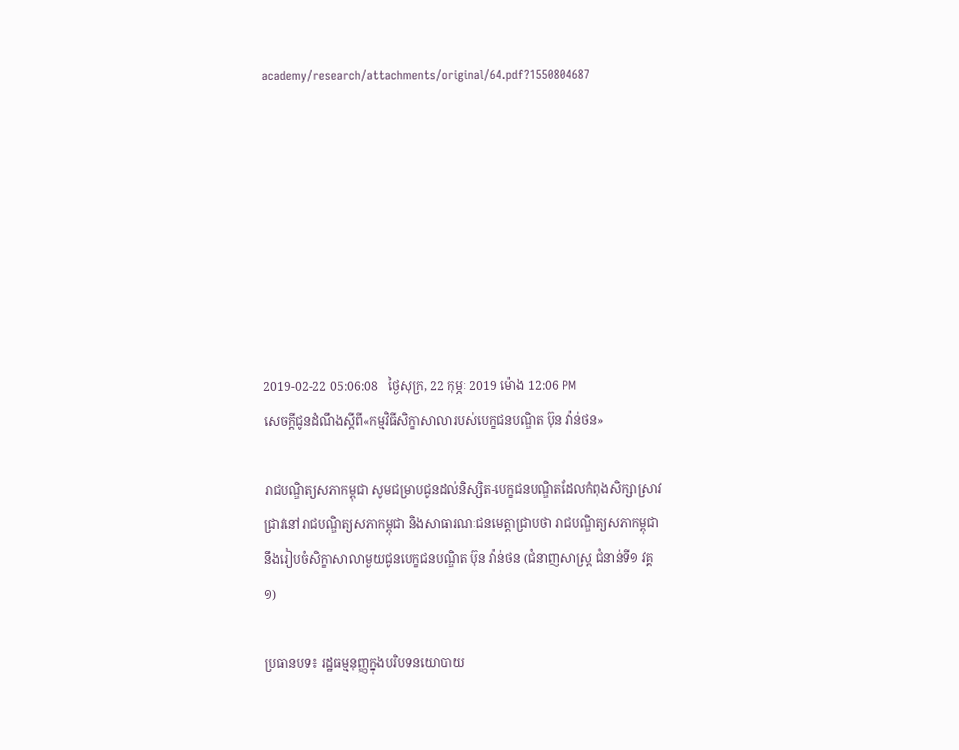academy/research/attachments/original/64.pdf?1550804687








2019-02-22 05:06:08   ថ្ងៃសុក្រ, 22 កុម្ភៈ 2019 ម៉ោង 12:06 PM
សេចក្តីជូនដំណឹងស្តីពី«កម្មវិធីសិក្ខាសាលារបស់បេក្ខជនបណ្ឌិត ប៊ុន វ៉ាន់ថន»

រាជបណ្ឌិត្យសភាកម្ពុជា សូមជម្រាបជូនដល់និស្សិត-បេក្ខជនបណ្ឌិតដែលកំពុងសិក្សាស្រាវជ្រាវនៅរាជបណ្ឌិត្យសភាកម្ពុជា និងសាធារណៈជនមេត្តាជ្រាបថា រាជបណ្ឌិត្យសភាកម្ពុជានឹងរៀបចំសិក្ខាសាលាមួយជូនបេក្ខជនបណ្ឌិត ប៊ុន វ៉ាន់ថន (ជំនាញសាស្រ្ត ជំនាន់ទី១ វគ្គ១)

ប្រធានបទ៖ រដ្ឋធម្មនុញ្ញក្នុងបរិបទនយោបាយ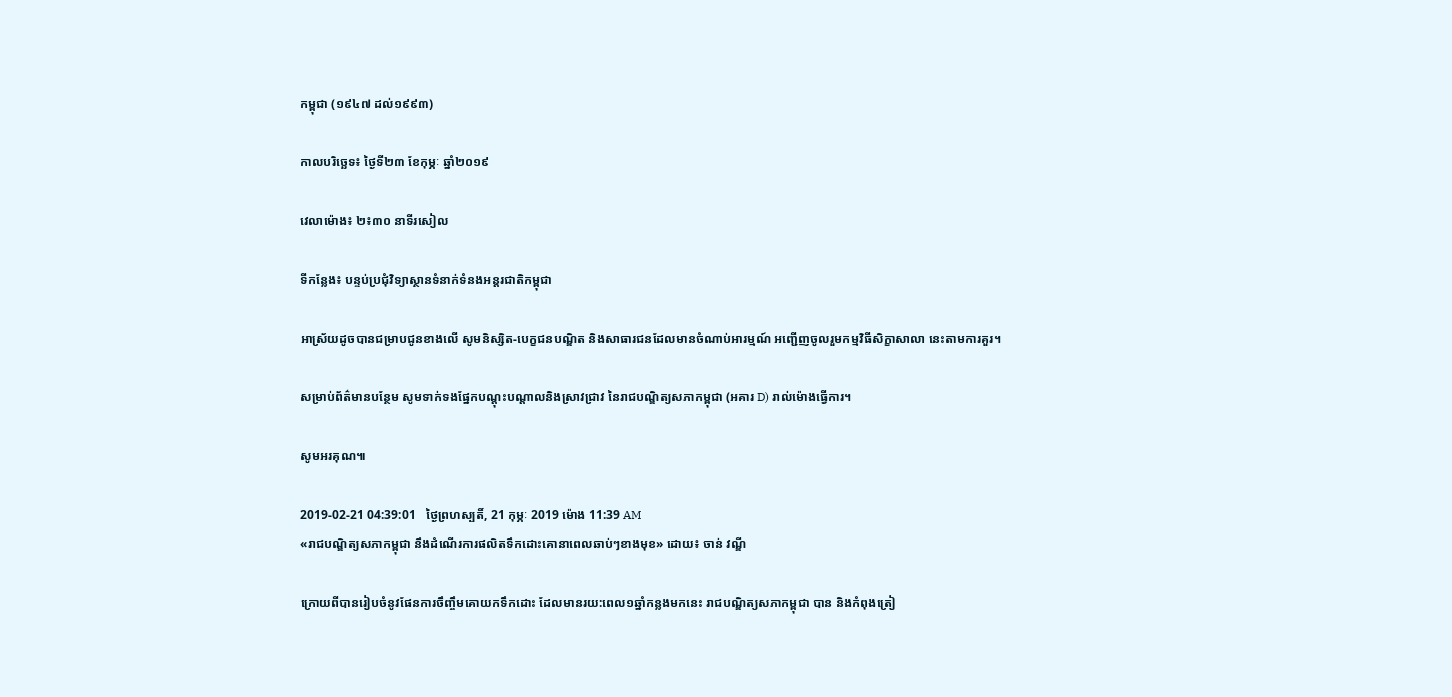កម្ពុជា (១៩៤៧ ដល់១៩៩៣)

កាលបរិច្ឆេទ៖ ថ្ងៃទី២៣ ខែកុម្ភៈ ឆ្នាំ២០១៩

វេលាម៉ោង៖ ២៖៣០ នាទីរសៀល

ទីកន្លែង៖ បន្ទប់ប្រជុំវិទ្យាស្ថានទំនាក់ទំនងអន្តរជាតិកម្ពុជា

អាស្រ័យដូចបានជម្រាបជូនខាងលើ សូមនិស្សិត-បេក្ខជនបណ្ឌិត និងសាធារជនដែលមានចំណាប់អារម្មណ៍ អញ្ជើញចូលរួមកម្មវិធីសិក្ខាសាលា នេះតាមការគួរ។

សម្រាប់ព័ត៌មានបន្ថែម សូមទាក់ទងផ្នែកបណ្តុះបណ្តាលនិងស្រាវជ្រាវ នៃរាជបណ្ឌិត្យសភាកម្ពុជា (អគារ D) រាល់ម៉ោងធ្វើការ។

សូមអរគុណ៕

2019-02-21 04:39:01   ថ្ងៃព្រហស្បតិ៍, 21 កុម្ភៈ 2019 ម៉ោង 11:39 AM
«រាជបណ្ឌិត្យសភាកម្ពុជា នឹងដំណើរការផលិតទឹកដោះគោនាពេលឆាប់ៗខាងមុខ» ដោយ៖ ចាន់ វណ្ឌី

ក្រោយពីបានរៀបចំនូវផែនការចឹញ្ចឹមគោយកទឹកដោះ ដែលមានរយ:ពេល១ឆ្នាំកន្លងមកនេះ រាជបណ្ឌិត្យសភាកម្ពុជា បាន និងកំពុងត្រៀ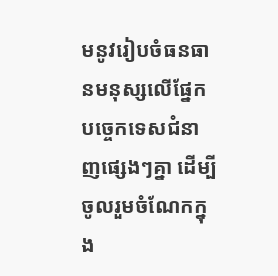មនូវរៀបចំធនធានមនុស្សលើផ្នែកបច្ចេកទេសជំនាញផ្សេងៗគ្នា ដើម្បីចូលរួមចំណែកក្នុង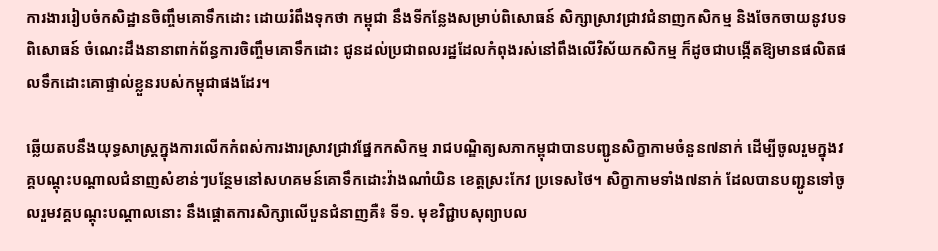ការងាររៀបចំកសិដ្ឋានចិញ្ចឹមគោទឹកដោះ ដោយរំពឹងទុកថា កម្ពុជា នឹងទីកន្លែងសម្រាប់ពិសោធន៍ សិក្សាស្រាវជ្រាវជំនាញកសិកម្ម និងចែកចាយនូវបទពិសោធន៍ ចំណេះដឹងនានាពាក់ព័ន្ធការចិញ្ចឹមគោទឹកដោះ ជូនដល់ប្រជាពលរដ្ឋដែលកំពុងរស់នៅពឹងលើវិស័យកសិកម្ម ក៏ដូចជាបង្កើតឱ្យមានផលិតផលទឹកដោះគោផ្ទាល់ខ្លួនរបស់កម្ពុជាផងដែរ។

ឆ្លើយតបនឹងយុទ្ធសាស្ត្រក្នុងការលើកកំពស់ការងារស្រាវជ្រាវផ្នែកកសិកម្ម រាជបណ្ឌិត្យសភាកម្ពុជាបានបញ្ជូនសិក្ខាកាមចំនួន៧នាក់ ដើម្បីចូលរួមក្នុងវគ្គបណ្តុះបណ្តាលជំនាញសំខាន់ៗបន្ថែមនៅសហគមន៍គោទឹកដោះវ៉ាងណាំយិន ខេត្តស្រះកែវ ប្រទេសថៃ។ សិក្ខាកាមទាំង៧នាក់ ដែលបានបញ្ជូនទៅចូលរួមវគ្គបណ្តុះបណ្តាលនោះ នឹងផ្តោតការសិក្សាលើបួនជំនាញគឺ៖ ទី១. មុខវិជ្ជាបសុព្យាបល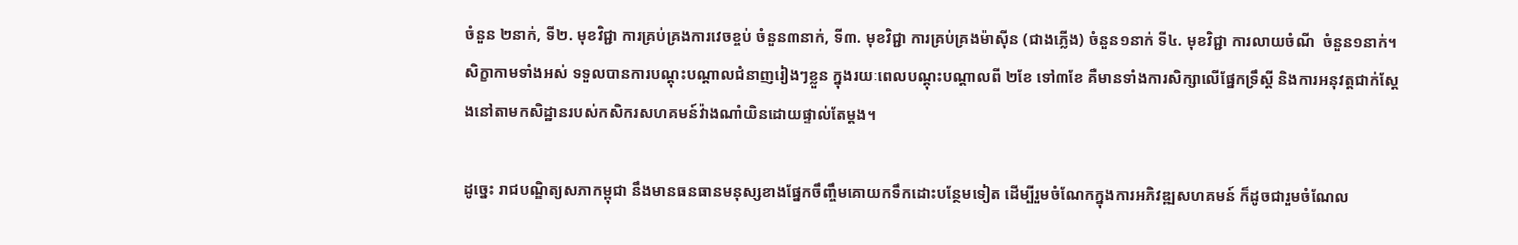ចំនួន ២នាក់, ទី២. មុខវិជ្ជា ការគ្រប់គ្រងការវេចខ្ចប់ ចំនួន៣នាក់, ទី៣. មុខវិជ្ជា ការគ្រប់គ្រងម៉ាស៊ីន (ជាងភ្លើង) ចំនួន១នាក់ ទី៤. មុខវិជ្ជា ការលាយចំណី  ចំនួន១នាក់។ សិក្ខាកាមទាំងអស់ ទទួលបានការបណ្តុះបណ្តាលជំនាញរៀងៗខ្លួន ក្នុងរយៈពេលបណ្តុះបណ្តាលពី ២ខែ ទៅ៣ខែ គឺមានទាំងការសិក្សាលើផ្នែកទ្រឹស្តី និងការអនុវត្តជាក់ស្តែងនៅតាមកសិដ្ឋានរបស់កសិករសហគមន៍វ៉ាងណាំយិនដោយផ្ទាល់តែម្តង។

ដូច្នេះ រាជបណ្ឌិត្យសភាកម្ពុជា នឹងមានធនធានមនុស្សខាងផ្នែកចឹញ្ចឹមគោយកទឹកដោះបន្ថែមទៀត ដើម្បីរួមចំណែកក្នុងការអភិវឌ្ឍសហគមន៍ ក៏ដូចជារួមចំណែល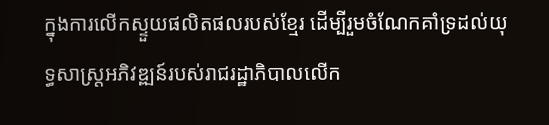ក្នុងការលើកស្ទួយផលិតផលរបស់ខ្មែរ ដើម្បីរួមចំណែកគាំទ្រដល់យុទ្ធសាស្ត្រអភិវឌ្ឍន៍របស់រាជរដ្ឋាភិបាលលើក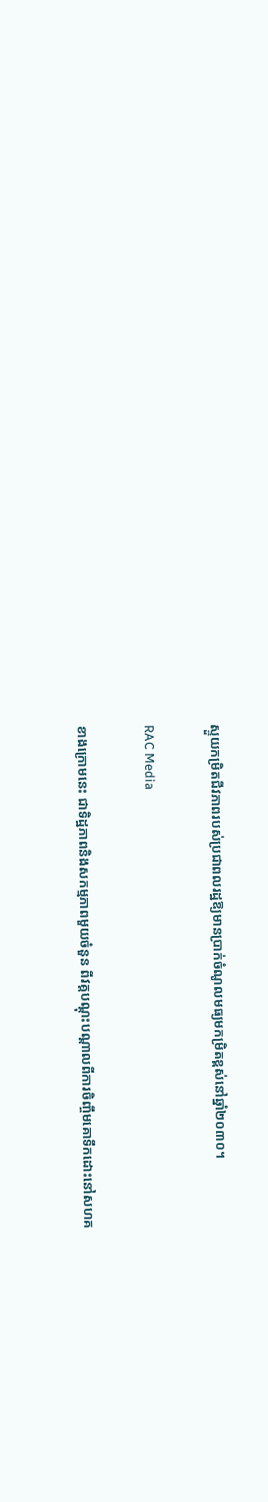ស្ទួយកម្រិតជីវភាពរបស់ប្រជាពលរដ្ឋឱ្យមានប្រាក់ចំណូលមធ្យមកម្រិតខ្ពស់នៅឆ្នាំ២០៣០។

RAC Media

ខាងក្រោមនេះ ជាទិដ្ឋភាពនិងសកម្មភាពមួយចំនួន ពីវគ្គបណ្តុះបណ្តាលពីការចិញ្ចឹមគោទឹកដោះនៅសហគ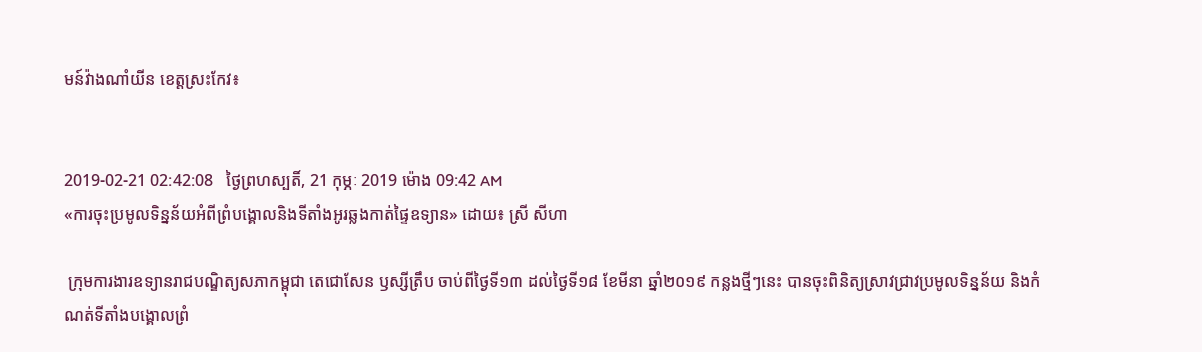មន៍វ៉ាងណាំយីន ខេត្តស្រះកែវ៖


2019-02-21 02:42:08   ថ្ងៃព្រហស្បតិ៍, 21 កុម្ភៈ 2019 ម៉ោង 09:42 AM
«ការចុះប្រមូលទិន្នន័យអំពីព្រំបង្គោលនិងទីតាំងអូរឆ្លងកាត់ផ្ទៃឧទ្យាន» ដោយ៖ ស្រី សីហា

 ក្រុមការងារឧទ្យានរាជបណ្ឌិត្យសភាកម្ពុជា តេជោសែន ឫស្សីត្រឹប ចាប់ពីថ្ងៃទី១៣ ដល់ថ្ងៃទី១៨ ខែមីនា ឆ្នាំ២០១៩ កន្លងថ្មីៗនេះ បានចុះពិនិត្យស្រាវជ្រាវប្រមូលទិន្នន័យ និងកំណត់ទីតាំងបង្គោលព្រំ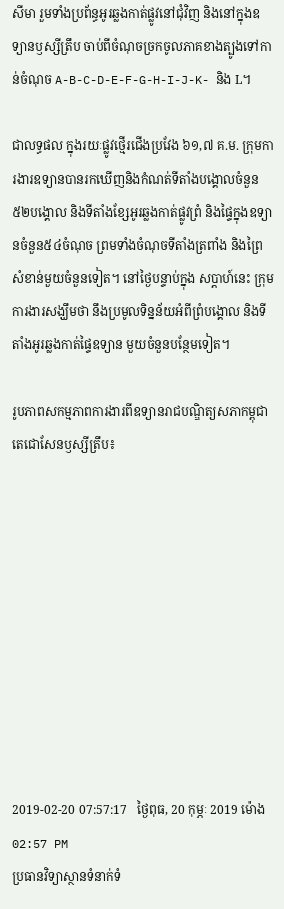សីមា រួមទាំងប្រព័ន្ធអូរឆ្លងកាត់ផ្លូវនៅជុំវិញ និងនៅក្នុងឧទ្យានឫស្សីត្រឹប ចាប់ពីចំណុចច្រកចូលភាគខាងត្បូងទៅកាន់ចំណុច A-B-C-D-E-F-G-H-I-J-K- និង L។

ជាលទ្ធផល ក្នុងរយៈផ្លូវថ្មើរជើងប្រវែង ៦១,៧ គ.ម. ក្រុមការងារឧទ្យានបានរកឃើញនិងកំណត់ទីតាំងបង្គោលចំនួន៥២បង្គោល និងទីតាំងខ្សែអូរឆ្លងកាត់ផ្លូវព្រំ និងផ្ទៃក្នុងឧទ្យានចំនួន៥៤ចំណុច ព្រមទាំងចំណុចទីតាំងត្រពាំង និងព្រៃសំខាន់មួយចំនួនទៀត។ នៅថ្ងៃបន្ទាប់ក្នុង សប្ដាហ៍នេះ ក្រុមការងារសង្ឃឹមថា នឹងប្រមូលទិន្នន័យអំពីព្រំបង្គោល និងទីតាំងអូរឆ្លងកាត់ផ្ទៃឧទ្យាន មួយចំនួនបន្ថែមទៀត។

រូបភាពសកម្មភាពការងារពីឧទ្យានរាជបណ្ឌិត្យសភាកម្ពុជាតេជោសែនឫស្សីត្រឹប៖










2019-02-20 07:57:17   ថ្ងៃពុធ, 20 កុម្ភៈ 2019 ម៉ោង 02:57 PM
ប្រធានវិទ្យាស្ថានទំនាក់ទំ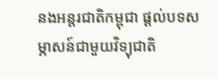នងអន្តរជាតិកម្ពុជា ផ្តល់បទសម្ភាសន៍ជាមួយវិទ្យុជាតិ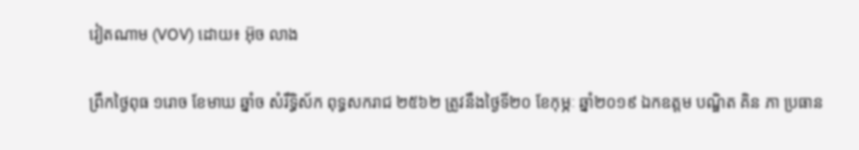វៀតណាម (VOV) ដោយ៖ អ៊ុច លាង

ព្រឹកថ្ងៃពុធ ១រោច ខែមាឃ ឆ្នាំច សំរឹទ្ធិស័ក ពុទ្ធសករាជ ២៥៦២ ត្រូវនឹងថ្ងៃទី២០ ខែកុម្ភៈ ឆ្នាំ២០១៩ ឯកឧត្តម បណ្ឌិត គិន ភា ប្រធាន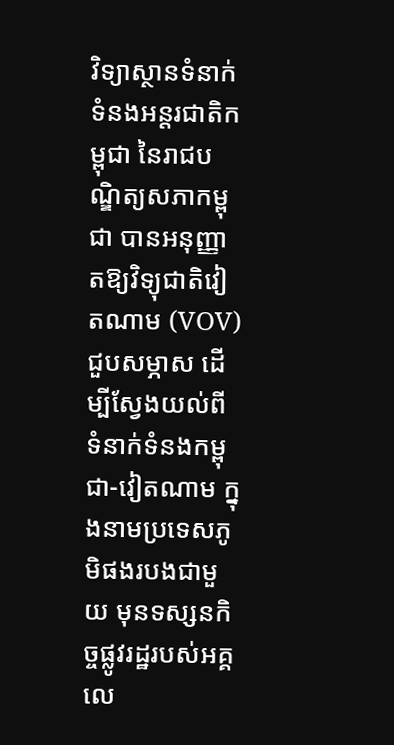វិទ្យាស្ថានទំនាក់ទំនងអន្តរជាតិកម្ពុជា នៃរាជបណ្ឌិត្យសភាកម្ពុជា បានអនុញ្ញាតឱ្យវិទ្យុជាតិវៀតណាម (VOV) ជួបសម្ភាស ដើម្បីស្វែងយល់ពីទំនាក់ទំនងកម្ពុជា-វៀតណាម ក្នុងនាមប្រទេសភូមិផងរបងជាមួយ មុនទស្សនកិច្ចផ្លូវរដ្ឋរបស់អគ្គលេ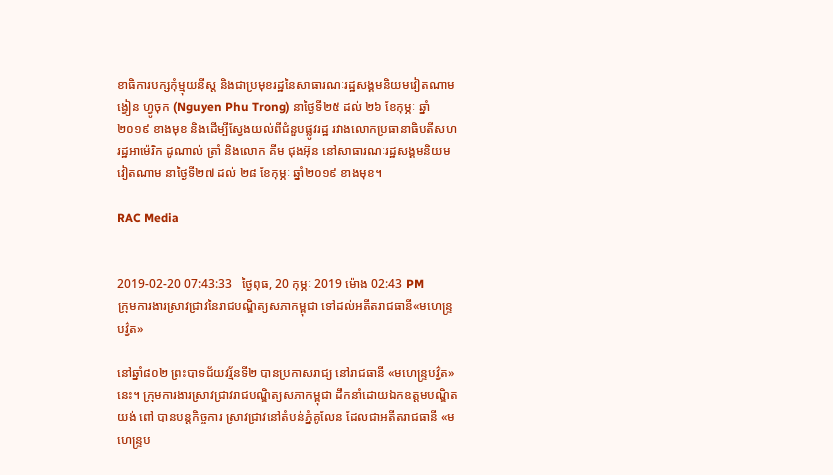ខាធិការបក្សកុំម្មុយនីស្ត និងជាប្រមុខរដ្ឋនៃសាធារណៈរដ្ឋសង្គមនិយមវៀតណាម ង្វៀន ហ្វូចុក (Nguyen Phu Trong) នាថ្ងៃទី២៥ ដល់ ២៦ ខែកុម្ភៈ ឆ្នាំ២០១៩ ខាងមុខ និងដើម្បីស្វែងយល់ពីជំនួបផ្លូវរដ្ឋ រវាងលោកប្រធានាធិបតីសហរដ្ឋអាម៉េរិក ដូណាល់ ត្រាំ និងលោក គីម ជុងអ៊ុន នៅសាធារណៈរដ្ឋសង្គមនិយមវៀតណាម នាថ្ងៃទី២៧ ដល់ ២៨ ខែកុម្ភៈ ឆ្នាំ២០១៩ ខាងមុខ។

RAC Media


2019-02-20 07:43:33   ថ្ងៃពុធ, 20 កុម្ភៈ 2019 ម៉ោង 02:43 PM
ក្រុមការងារស្រាវជ្រាវនៃរាជបណ្ឌិត្យសភាកម្ពុជា ទៅដល់អតីតរាជធានី«មហេន្រ្ទបវ៌្វត»

នៅឆ្នាំ៨០២ ព្រះបាទជ័យវរ្ម័នទី២ បានប្រកាសរាជ្យ នៅរាជធានី «មហេន្ទ្របវ្វ៌ត»នេះ។ ក្រុមការងារស្រាវជ្រាវរាជបណ្ឌិត្យសភាកម្ពុជា ដឹកនាំដោយឯកឧត្តមបណ្ឌិត យង់ ពៅ បានបន្តកិច្ចការ ស្រាវជ្រាវនៅតំបន់ភ្នំគូលែន ដែលជាអតីតរាជធានី «មហេន្រ្ទប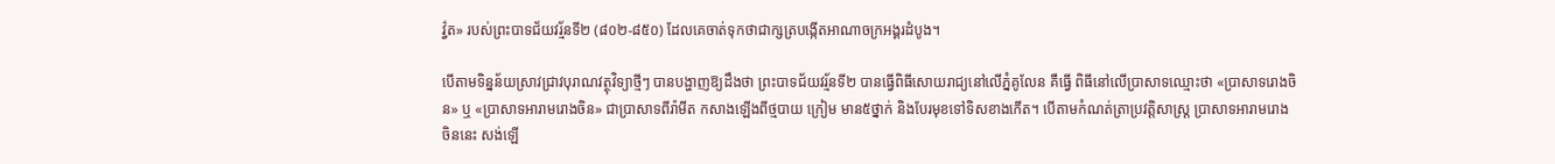វ៌្វត» របស់ព្រះបាទជ័យវរ្ម័នទី២ (៨០២-៨៥០) ដែលគេចាត់ទុកថាជាក្សត្របង្កើតអាណាចក្រអង្គរដំបូង។

បើតាមទិន្នន័យស្រាវជ្រាវបុរាណវត្ថុវិទ្យាថ្មីៗ បានបង្ហាញឱ្យដឹងថា ព្រះបាទជ័យវរ្ម័នទី២ បានធ្វើពិធីសោយរាជ្យនៅលើភ្នំគូលែន គឺធ្វើ ពិធីនៅលើប្រាសាទឈ្មោះថា «ប្រាសាទរោងចិន» ឬ «ប្រាសាទអារាមរោងចិន» ជាប្រាសាទពីរ៉ាមីត កសាងឡើងពីថ្មបាយ ក្រៀម មាន៥ថ្នាក់ និងបែរមុខទៅទិសខាងកើត។ បើតាមកំណត់ត្រាប្រវត្តិសាស្ត្រ ប្រាសាទអារាមរោងចិននេះ សង់ឡើ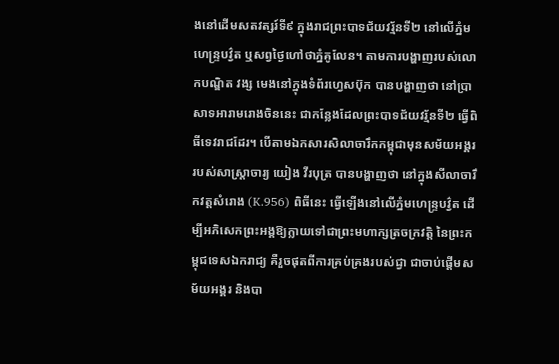ងនៅដើមសតវត្សរ៍ទី៩ ក្នុងរាជព្រះបាទជ័យវរ្ម័នទី២ នៅលើភ្នំមហេន្ទ្របវ្វ៌ត ឬសព្វថ្ងៃហៅថាភ្នំគូលែន។ តាមការបង្ហាញរបស់លោកបណ្ឌិត វង្ស មេងនៅក្នុងទំព័រហ្វេសប៊ុក បានបង្ហាញថា នៅប្រាសាទអារាមរោងចិននេះ ជាកន្លែងដែលព្រះបាទជ័យវរ័្មនទី២ ធ្វើពិធីទេវរាជដែរ។ បើតាមឯកសារសិលាចារឹកកម្ពុជាមុនសម័យអង្គរ របស់សាស្ត្រាចារ្យ យៀង វីរបុត្រ បានបង្ហាញថា នៅក្នុងសីលាចារឹកវត្តសំរោង (K.956) ពិធីនេះ ធ្វើឡើងនៅលើភ្នំមហេន្ទ្របវ្វ៌ត ដើម្បីអភិសេកព្រះអង្គឱ្យក្លាយទៅជាព្រះមហាក្សត្រចក្រវត្តិ នៃព្រះកម្ពុជទេសឯករាជ្យ គឺរួចផុតពីការគ្រប់គ្រងរបស់ជ្វា ជាចាប់ផ្តើមសម័យអង្គរ និងបា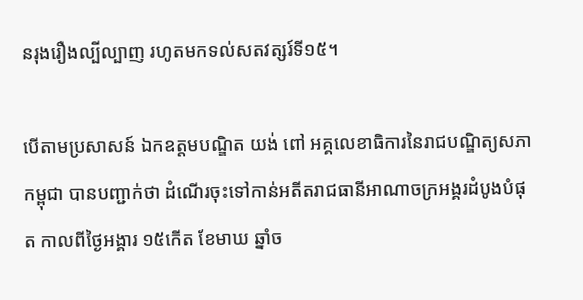នរុងរឿងល្បីល្បាញ រហូតមកទល់សតវត្សរ៍ទី១៥។

បើតាមប្រសាសន៍ ឯកឧត្តមបណ្ឌិត យង់ ពៅ អគ្គលេខាធិការនៃរាជបណ្ឌិត្យសភាកម្ពុជា បានបញ្ជាក់ថា ដំណើរចុះទៅកាន់អតីតរាជធានីអាណាចក្រអង្គរដំបូងបំផុត កាលពីថ្ងៃអង្គារ ១៥កើត ខែមាឃ ឆ្នាំច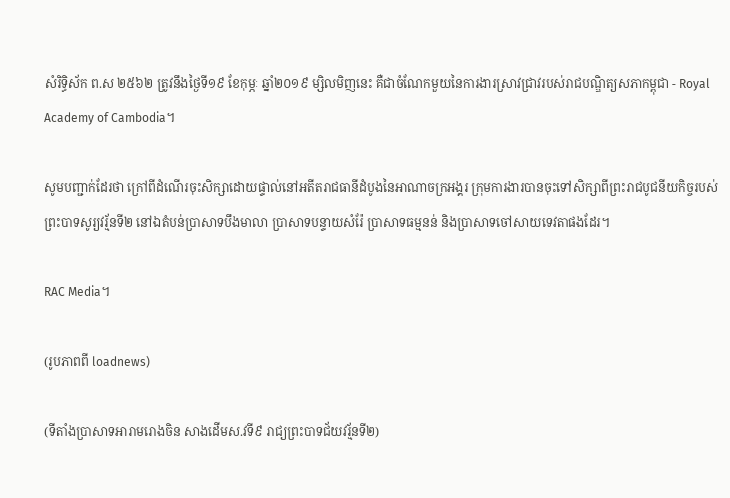សំរិទ្ធិស័ក ព.ស ២៥៦២ ត្រូវនឹងថ្ងៃទី១៩ ខែកុម្ភៈ ឆ្នាំ២០១៩ ម្សិលមិញនេះ គឺជាចំណែកមួយនៃការងារស្រាវជ្រាវរបស់រាជបណ្ឌិត្យសភាកម្ពុជា - Royal Academy of Cambodia។

សូមបញ្ជាក់ដែរថា ក្រៅពីដំណើរចុះសិក្សាដោយផ្ទាល់នៅអតីតរាជធានីដំបូងនៃអាណាចក្រអង្គរ ក្រុមការងារបានចុះទៅសិក្សាពីព្រះរាជបូជនីយកិច្ចរបស់ព្រះបាទសូរ្យវរ្ម័នទី២ នៅឯតំបន់ប្រាសាទបឹងមាលា ប្រាសាទបន្ទាយសំរ៉ែ ប្រាសាទធម្មនន់ និងប្រាសាទចៅសាយទេវតាផងដែរ។

RAC Media។

(រូបភាពពី loadnews)

(ទីតាំងប្រាសាទអារាមរោងចិន សាងដើមស.វទី៩ រាជ្យព្រះបាទជ័យវរ្ម័នទី២)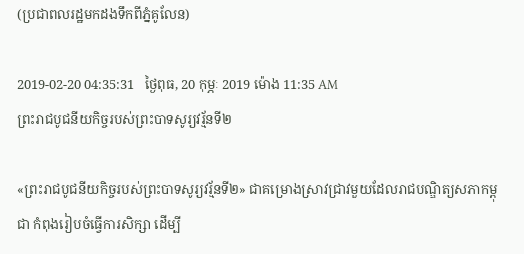(ប្រជាពលរដ្ឋមកដងទឹកពីភ្នំគូលែន)

2019-02-20 04:35:31   ថ្ងៃពុធ, 20 កុម្ភៈ 2019 ម៉ោង 11:35 AM
ព្រះរាជបូជនីយកិច្ចរបស់ព្រះបាទសូរ្យវរ្ម័នទី២

«ព្រះរាជបូជនីយកិច្ចរបស់ព្រះបាទសូរ្យវរ្ម័នទី២» ជាគម្រោងស្រាវជ្រាវមួយដែលរាជបណ្ឌិត្យសភាកម្ពុជា កំពុងរៀបចំធ្វើការសិក្សា ដើម្បី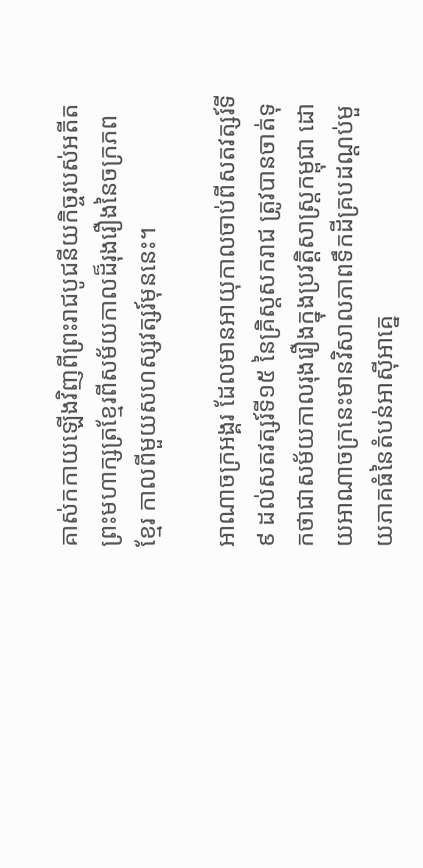គាស់កកាយឡើងវិញពីព្រះរាជបូជនីយកិច្ចរបស់អតីតព្រះមហាក្សត្រខ្មែរពីសម័យកាលដ៏រុងរឿងនៃចក្រភពខ្មែរ កាលពីមួយសហស្សវត្សរ៍មុននេះ។

អាណាចក្រអង្គរ ដែលមានអាយុកាលចាប់ពីសតវត្សរ៍ទី៩ ដល់សតវត្សរ៍ទី១៥ នៃគ្រិស្តសករាជ ត្រូវបានចាត់ទុកថាជាសម័យកាលរុងរឿងក្នុងប្រវត្តិសាស្រ្តកម្ពុជា ដោយអាណាចក្រនេះមានវិសាលភាពទឹកដីគ្របដណ្តប់មួយភាគធំនៃតំបន់អាស៊ីអាគ្នេ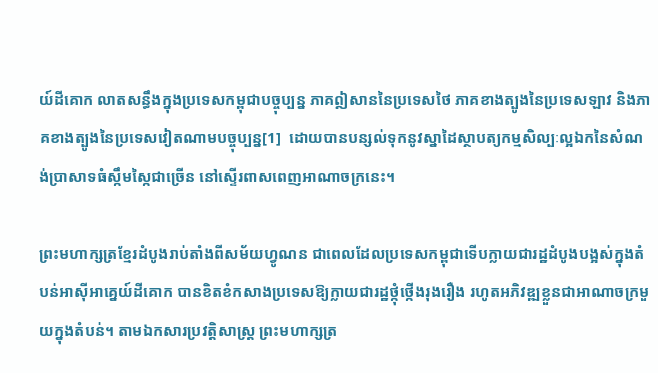យ៍ដីគោក លាតសន្ធឹងក្នុងប្រទេសកម្ពុជាបច្ចុប្បន្ន ភាគឦសាននៃប្រទេសថៃ ភាគខាងត្បូងនៃប្រទេសឡាវ និងភាគខាងត្បូងនៃប្រទេសវៀតណាមបច្ចុប្បន្ន[1]  ដោយបានបន្សល់ទុកនូវស្នាដៃស្ថាបត្យកម្មសិល្បៈល្អឯកនៃសំណង់ប្រាសាទធំស្កឹមស្កៃជាច្រើន នៅស្ទើរពាសពេញអាណាចក្រនេះ។

ព្រះមហាក្សត្រខ្មែរដំបូងរាប់តាំងពីសម័យហ្វូណន ជាពេលដែលប្រទេសកម្ពុជាទើបក្លាយជារដ្ឋដំបូងបង្អស់ក្នុងតំបន់អាស៊ីអាគ្នេយ៍ដីគោក បានខិតខំកសាងប្រទេសឱ្យក្លាយជារដ្ឋថ្កុំថ្កើងរុងរឿង រហូតអភិវឌ្ឍខ្លួនជាអាណាចក្រមួយក្នុងតំបន់។ តាមឯកសារប្រវត្តិសាស្រ្ត ព្រះមហាក្សត្រ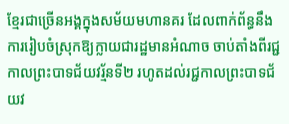ខ្មែរជាច្រើនអង្គក្នុងសម័យមហានគរ ដែលពាក់ព័ន្ធនឹងការរៀបចំស្រុកឱ្យក្លាយជារដ្ឋមានអំណាច ចាប់តាំងពីរជ្ជកាលព្រះបាទជ័យវរ័្មនទី២ រហូតដល់រជ្ជកាលព្រះបាទជ័យវ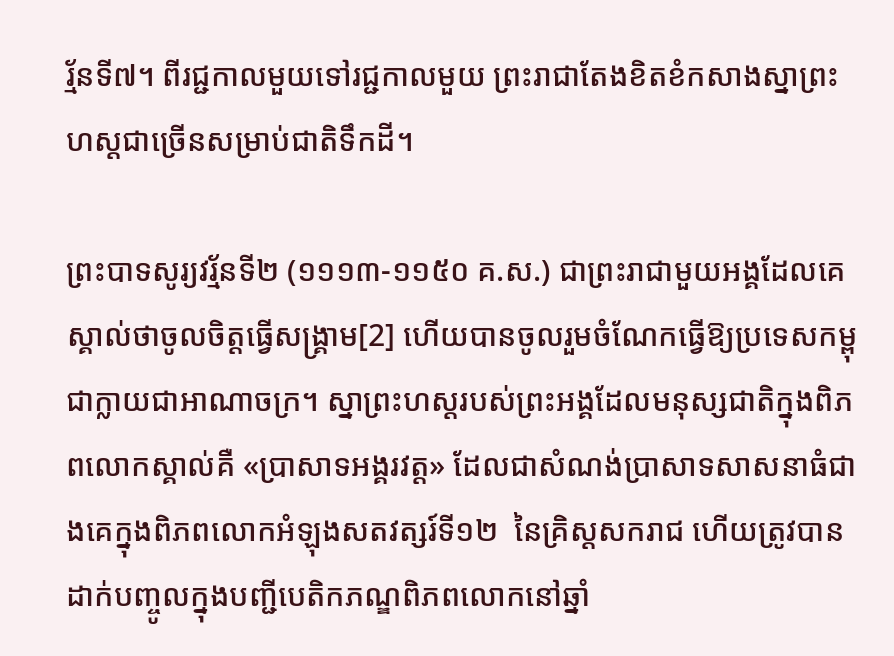រ័្មនទី៧។ ពីរជ្ជកាលមួយទៅរជ្ជកាលមួយ ព្រះរាជាតែងខិតខំកសាងស្នាព្រះហស្តជាច្រើនសម្រាប់ជាតិទឹកដី។

ព្រះបាទសូរ្យវរ្ម័នទី២ (១១១៣-១១៥០ គ.ស.) ជាព្រះរាជាមួយអង្គដែលគេស្គាល់ថាចូលចិត្តធ្វើសង្រ្គាម[2] ហើយបានចូលរួមចំណែកធ្វើឱ្យប្រទេសកម្ពុជាក្លាយជាអាណាចក្រ។ ស្នាព្រះហស្តរបស់ព្រះអង្គដែលមនុស្សជាតិក្នុងពិភពលោកស្គាល់គឺ «ប្រាសាទអង្គរវត្ត» ដែលជាសំណង់ប្រាសាទសាសនាធំជាងគេក្នុងពិភពលោកអំឡុងសតវត្សរ៍ទី១២  នៃគ្រិស្តសករាជ ហើយត្រូវបានដាក់បញ្ចូលក្នុងបញ្ជីបេតិកភណ្ឌពិភពលោកនៅឆ្នាំ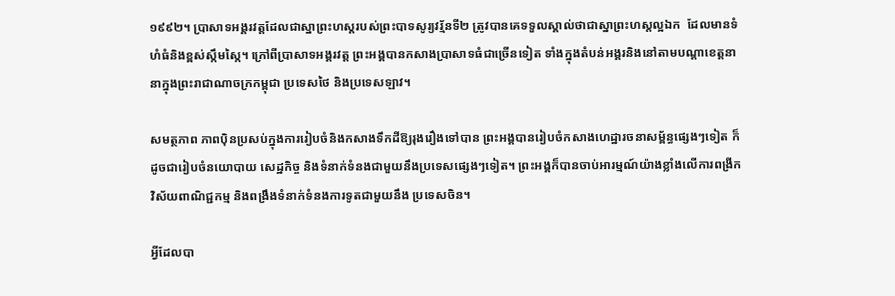១៩៩២។ ប្រាសាទអង្គរវត្តដែលជាស្នាព្រះហស្តរបស់ព្រះបាទសូរ្យវរ្ម័នទី២ ត្រូវបានគេទទួលស្គាល់ថាជាស្នាព្រះហស្តល្អឯក  ដែលមានទំហំធំនិងខ្ពស់ស្កឹមស្កៃ។ ក្រៅពីប្រាសាទអង្គរវត្ត ព្រះអង្គបានកសាងប្រាសាទធំជាច្រើនទៀត ទាំងក្នុងតំបន់អង្គរនិងនៅតាមបណ្តាខេត្តនានាក្នុងព្រះរាជាណាចក្រកម្ពុជា ប្រទេសថៃ និងប្រទេសឡាវ។

សមត្ថភាព ភាពប៉ិនប្រសប់ក្នុងការរៀបចំនិងកសាងទឹកដីឱ្យរុងរឿងទៅបាន ព្រះអង្គបានរៀបចំកសាងហេដ្ឋារចនាសម្ព័ន្ធផ្សេងៗទៀត ក៏ដូចជារៀបចំនយោបាយ សេដ្ឋកិច្ច និងទំនាក់ទំនងជាមួយនឹងប្រទេសផ្សេងៗទៀត។ ព្រះអង្គក៏បានចាប់អារម្មណ៍យ៉ាងខ្លាំងលើការពង្រីកវិស័យពាណិជ្ជកម្ម និងពង្រឹងទំនាក់ទំនងការទូតជាមួយនឹង ប្រទេសចិន។

អ្វីដែលបា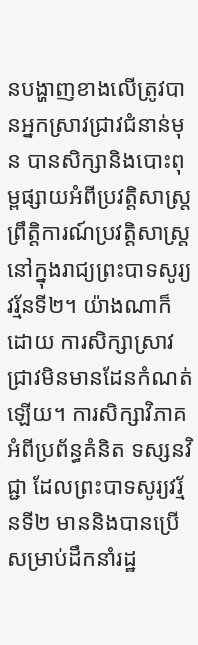នបង្ហាញខាងលើត្រូវបានអ្នកស្រាវជ្រាវជំនាន់មុន បានសិក្សានិងបោះពុម្ពផ្សាយអំពីប្រវត្តិសាស្ត្រ ព្រឹត្តិការណ៍ប្រវត្តិសាស្រ្តនៅក្នុងរាជ្យព្រះបាទសូរ្យវរ្ម័នទី២។ យ៉ាងណាក៏ដោយ ការសិក្សាស្រាវជ្រាវមិនមានដែនកំណត់ឡើយ។ ការសិក្សាវិភាគអំពីប្រព័ន្ធគំនិត ទស្សនវិជ្ជា ដែលព្រះបាទសូរ្យវរ្ម័នទី២ មាននិងបានប្រើសម្រាប់ដឹកនាំរដ្ឋ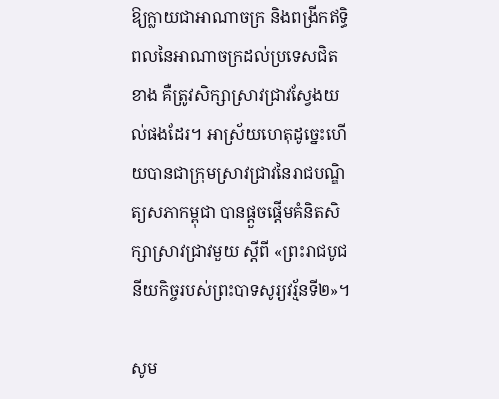ឱ្យក្លាយជាអាណាចក្រ និងពង្រីកឥទ្ធិពលនៃអាណាចក្រដល់ប្រទេសជិតខាង គឺត្រូវសិក្សាស្រាវជ្រាវស្វែងយល់ផងដែរ។ អាស្រ័យហេតុដូច្នេះហើយបានជាក្រុមស្រាវជ្រាវនៃរាជបណ្ឌិត្យសភាកម្ពុជា បានផ្ដួចផ្ដើមគំនិតសិក្សាស្រាវជ្រាវមួយ ស្ដីពី «ព្រះរាជបូជនីយកិច្ចរបស់ព្រះបាទសូរ្យវរ្ម័នទី២»។

សូម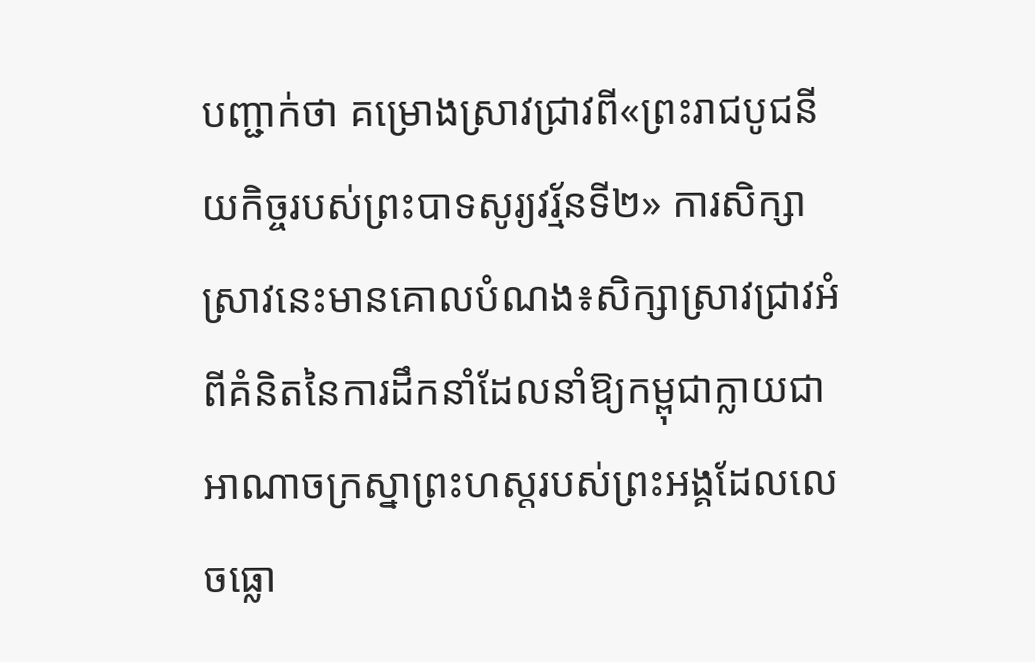បញ្ជាក់ថា គម្រោងស្រាវជ្រាវពី«ព្រះរាជបូជនីយកិច្ចរបស់ព្រះបាទសូរ្យវរ្ម័នទី២» ការសិក្សាស្រាវនេះមានគោលបំណង៖សិក្សាស្រាវជ្រាវអំពីគំនិតនៃការដឹកនាំដែលនាំឱ្យកម្ពុជាក្លាយជាអាណាចក្រស្នាព្រះហស្តរបស់ព្រះអង្គដែលលេចធ្លោ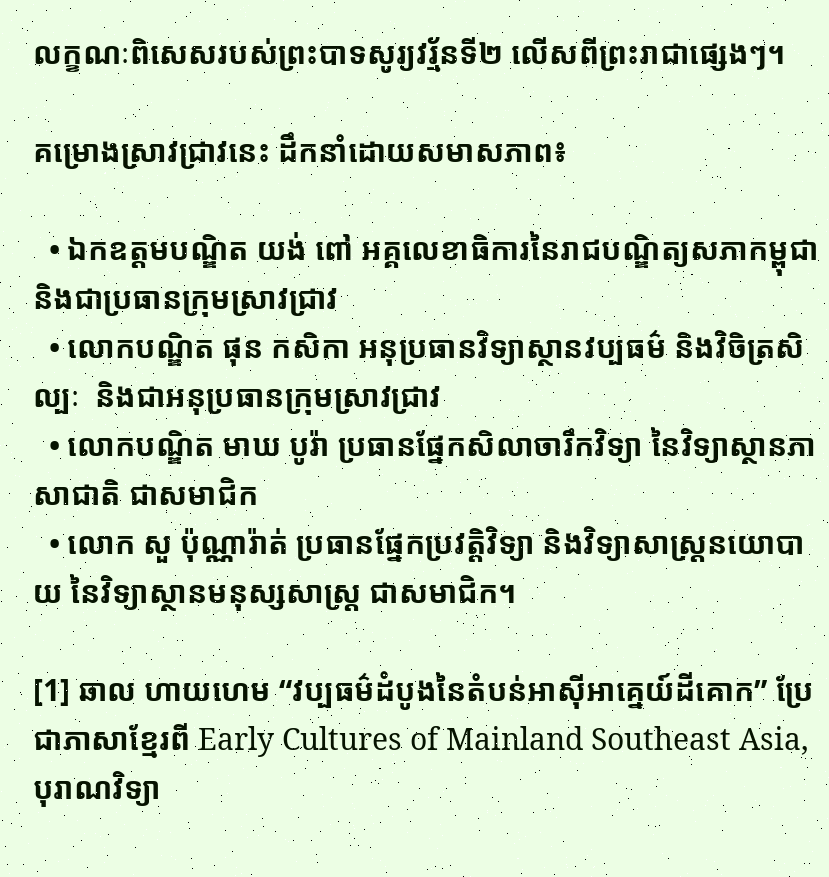លក្ខណៈពិសេសរបស់ព្រះបាទសូរ្យវរ្ម័នទី២ លើសពីព្រះរាជាផ្សេងៗ។

គម្រោងស្រាវជ្រាវនេះ ដឹកនាំដោយសមាសភាព៖

  • ឯកឧត្តមបណ្ឌិត យង់ ពៅ អគ្គលេខាធិការនៃរាជបណ្ឌិត្យសភាកម្ពុជា និងជាប្រធានក្រុមស្រាវជ្រាវ
  • លោកបណ្ឌិត ផុន កសិកា អនុប្រធានវិទ្យាស្ថានវប្បធម៌ និងវិចិត្រសិល្បៈ  និងជាអនុប្រធានក្រុមស្រាវជ្រាវ
  • លោកបណ្ឌិត មាឃ បូរ៉ា ប្រធានផ្នែកសិលាចារឹកវិទ្យា នៃវិទ្យាស្ថានភាសាជាតិ ជាសមាជិក
  • លោក សួ ប៉ុណ្ណារ៉ាត់ ប្រធានផ្នែកប្រវត្តិវិទ្យា និងវិទ្យាសាស្រ្តនយោបាយ នៃវិទ្យាស្ថានមនុស្សសាស្រ្ត ជាសមាជិក។

[1] ឆាល ហាយហេម “វប្បធម៌ដំបូងនៃតំបន់អាស៊ីអាគ្នេយ៍ដីគោក” ប្រែជាភាសាខ្មែរពី Early Cultures of Mainland Southeast Asia, បុរាណវិទ្យា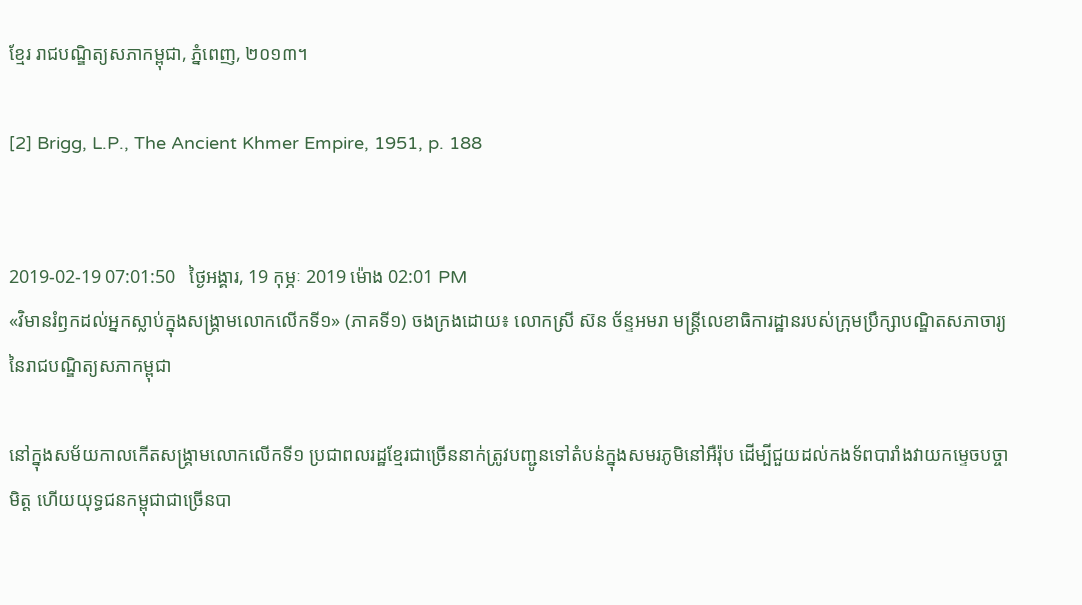ខ្មែរ រាជបណ្ឌិត្យសភាកម្ពុជា, ភ្នំពេញ, ២០១៣។

[2] Brigg, L.P., The Ancient Khmer Empire, 1951, p. 188


2019-02-19 07:01:50   ថ្ងៃអង្គារ, 19 កុម្ភៈ 2019 ម៉ោង 02:01 PM
«វិមានរំឭកដល់អ្នកស្លាប់ក្នុងសង្គ្រាមលោកលើកទី១» (ភាគទី១) ចងក្រងដោយ៖ លោកស្រី ស៊ន ច័ន្ទអមរា មន្ត្រីលេខាធិការដ្ឋានរបស់ក្រុមប្រឹក្សាបណ្ឌិតសភាចារ្យ នៃរាជបណ្ឌិត្យសភាកម្ពុជា

នៅក្នុងសម័យកាលកើតសង្គ្រាមលោកលើកទី១ ប្រជាពលរដ្ឋខ្មែរជាច្រើននាក់ត្រូវបញ្ជូនទៅតំបន់ក្នុងសមរភូមិនៅអឺរ៉ុប ដើម្បីជួយដល់កងទ័ពបារាំងវាយកម្ទេចបច្ចាមិត្ត ហើយយុទ្ធជនកម្ពុជាជាច្រើនបា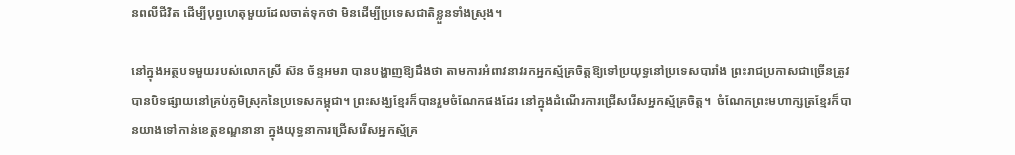នពលីជីវិត ដើម្បីបុព្វហេតុមួយដែលចាត់ទុកថា មិនដើម្បីប្រទេសជាតិខ្លួនទាំងស្រុង។

នៅក្នុងអត្ថបទមួយរបស់លោកស្រី ស៊ន ច័ន្ទអមរា បានបង្ហាញឱ្យដឹងថា តាមការអំពាវនាវរកអ្នកស្ម័គ្រចិត្តឱ្យទៅប្រយុទ្ធនៅប្រទេសបារាំង ព្រះរាជប្រកាសជាច្រើនត្រូវបានបិទផ្សាយនៅគ្រប់ភូមិស្រុកនៃប្រទេសកម្ពុជា។ ព្រះសង្ឃខ្មែរក៏បានរួមចំណែកផងដែរ នៅក្នុងដំណើរការជ្រើសរើសអ្នកស្ម័គ្រចិត្ត។  ចំណែកព្រះមហាក្សត្រខ្មែរក៏បានយាងទៅកាន់ខេត្តខណ្ឌនានា ក្នុងយុទ្ធនាការជ្រើសរើសអ្នកស្ម័គ្រ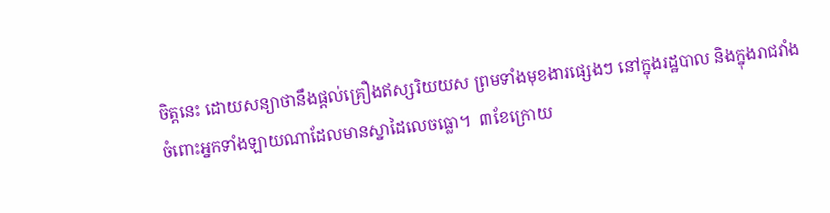ចិត្តនេះ ដោយសន្យាថានឹងផ្តល់គ្រឿងឥស្សរិយយស ព្រមទាំងមុខងារផ្សេងៗ នៅក្នុងរដ្ឋបាល និងក្នុងរាជវាំង ចំពោះអ្នកទាំងឡាយណាដែលមានស្នាដៃលេចធ្លោ។  ៣ខែក្រោយ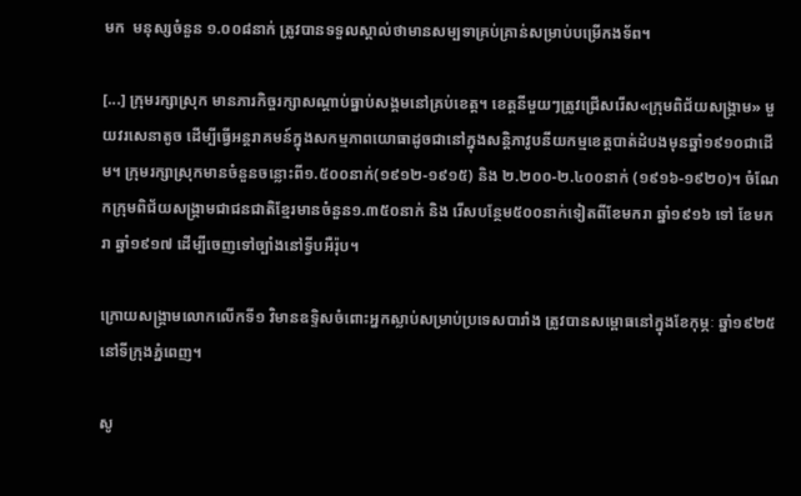មក  មនុស្សចំនួន ១.០០៨នាក់ ត្រូវបានទទួលស្គាល់ថាមានសម្បទាគ្រប់គ្រាន់សម្រាប់បម្រើកងទ័ព។

[...] ក្រុមរក្សាស្រុក មានភារកិច្ចរក្សាសណ្តាប់ធ្នាប់សង្គមនៅគ្រប់ខេត្ត។ ខេត្តនីមួយៗត្រូវជ្រើសរើស«ក្រុមពិជ័យសង្គ្រាម» មួយវរសេនាតូច ដើម្បីធ្វើអន្តរាគមន៍ក្នុងសកម្មភាពយោធាដូចជានៅក្នុងសន្តិភាវូបនីយកម្មខេត្តបាត់ដំបងមុនឆ្នាំ១៩១០ជាដើម។ ក្រុមរក្សាស្រុកមានចំនួនចន្លោះពី១.៥០០នាក់(១៩១២-១៩១៥) និង ២.២០០-២.៤០០នាក់ (១៩១៦-១៩២០)។ ចំណែកក្រុមពិជ័យសង្គ្រាមជាជនជាតិខ្មែរមានចំនួន១.៣៥០នាក់ និង រើសបន្ថែម៥០០នាក់ទៀតពីខែមករា ឆ្នាំ១៩១៦ ទៅ ខែមករា ឆ្នាំ១៩១៧ ដើម្បីចេញទៅច្បាំងនៅទ្វីបអឺរ៉ុប។

ក្រោយសង្គ្រាមលោកលើកទី១ វិមានឧទ្ទិសចំពោះអ្នកស្លាប់សម្រាប់ប្រទេសបារាំង ត្រូវបានសម្ពោធនៅក្នុងខែកុម្ភៈ ឆ្នាំ១៩២៥ នៅទីក្រុងភ្នំពេញ។

សូ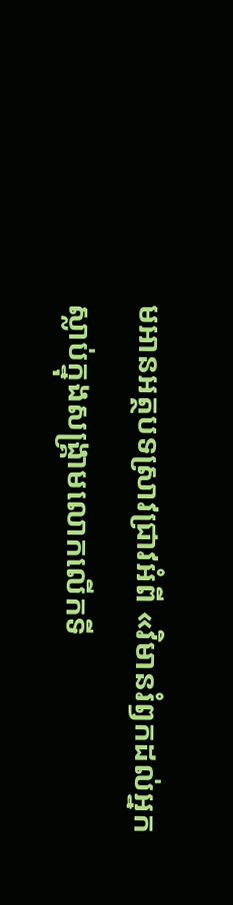មអានអត្ថបទស្រាវជ្រាវអំពី «វិមានរំឭកដល់អ្នកស្លាប់ក្នុងសង្គ្រាមលោកលើកទី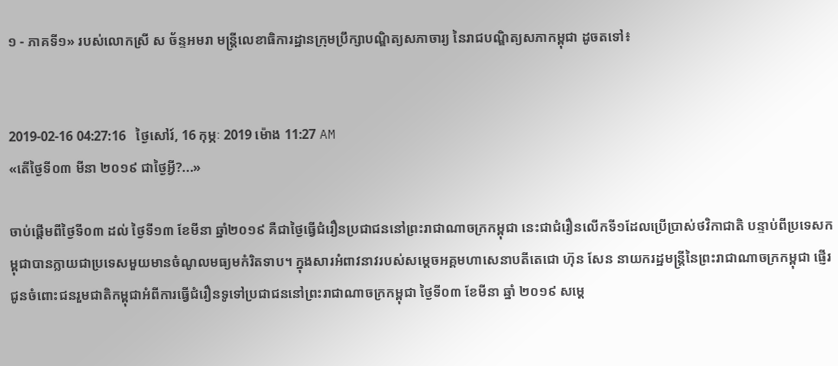១ - ភាគទី១» របស់លោកស្រី ស ច័ន្ទអមរា មន្ត្រីលេខាធិការដ្ឋានក្រុមប្រឹក្សាបណ្ឌិត្យសភាចារ្យ នៃរាជបណ្ឌិត្យសភាកម្ពុជា ដូចតទៅ៖


2019-02-16 04:27:16   ថ្ងៃសៅរ៍, 16 កុម្ភៈ 2019 ម៉ោង 11:27 AM
«តើថ្ងៃទី០៣ មីនា ២០១៩ ជាថ្ងៃអ្វី?...»

ចាប់ផ្តើមពីថ្ងៃទី០៣ ដល់ ថ្ងៃទី១៣ ខែមីនា ឆ្នាំ២០១៩ គឺជាថ្ងៃធ្វើជំរឿនប្រជាជននៅព្រះរាជាណាចក្រកម្ពុជា នេះជាជំរឿនលើកទី១ដែលប្រើប្រាស់ថវិកាជាតិ បន្ទាប់ពីប្រទេសកម្ពុជាបានក្លាយជាប្រទេសមួយមានចំណូលមធ្យមកំរិតទាប។ ក្នុងសារអំពាវនាវរបស់សម្តេចអគ្គមហាសេនាបតីតេជោ ហ៊ុន សែន នាយករដ្ឋមន្ត្រីនៃព្រះរាជាណាចក្រកម្ពុជា ផ្ញើរជូនចំពោះជនរួមជាតិកម្ពុជាអំពីការធ្វើជំរឿនទូទៅប្រជាជននៅព្រះរាជាណាចក្រកម្ពុជា ថ្ងៃទី០៣ ខែមីនា ឆ្នាំ ២០១៩ សម្តេ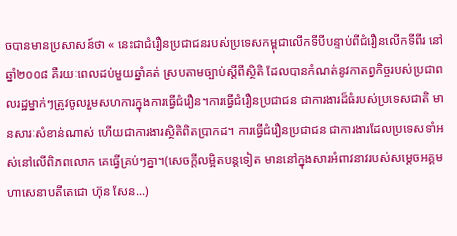ចបានមានប្រសាសន៍ថា « នេះជាជំរឿនប្រជាជនរបស់ប្រទេសកម្ពុជាលើកទីបីបន្ទាប់ពីជំរឿនលើកទីពីរ នៅឆ្នាំ២០០៨ គឺរយៈពេលដប់មួយឆ្នាំគត់ ស្របតាមច្បាប់ស្តីពីស្ថិតិ ដែលបានកំណត់នូវកាតព្វកិច្ចរបស់ប្រជាពលរដ្ឋម្នាក់ៗត្រូវចូលរួមសហការក្នុងការធ្វើជំរឿន។ការធ្វើជំរឿនប្រជាជន ជាការងារដ៏ធំរបស់ប្រទេសជាតិ មានសារៈសំខាន់ណាស់ ហើយជាការងារស្ថិតិពិតប្រាកដ។ ការធ្វើជំរឿនប្រជាជន ជាការងារដែលប្រទេសទាំអស់នៅលើពិភពលោក គេធ្វើគ្រប់ៗគ្នា។(សេចក្តីលម្អិតបន្តទៀត មាននៅក្នុងសារអំពាវនាវរបស់សម្តេចអគ្គមហាសេនាបតីតេជោ ហ៊ុន សែន...)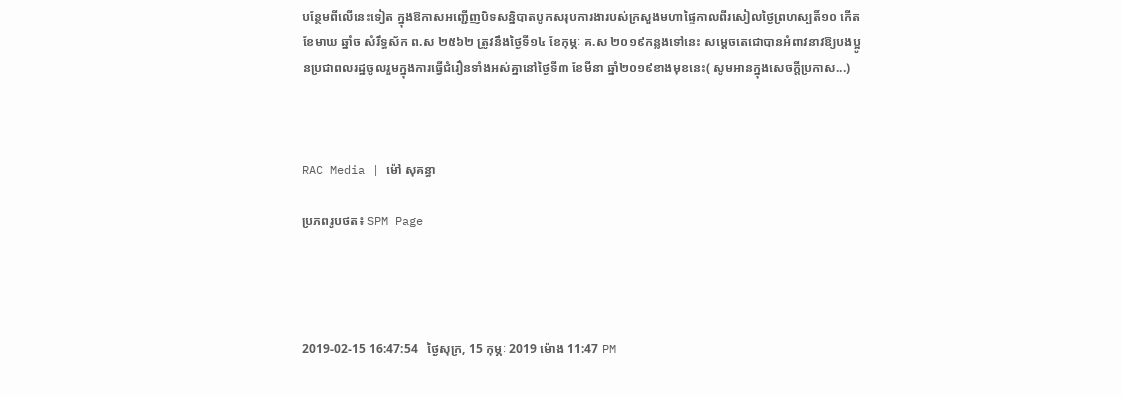បន្ថែមពីលើនេះទៀត ក្នុងឱកាសអញ្ជើញបិទសន្និបាតបូកសរុបការងារបស់ក្រសួងមហាផ្ទៃកាលពីរសៀលថ្ងៃព្រហស្បតិ៍១០ កើត ខែមាឃ ឆ្នាំច សំរឹទ្ធស័ក ព.ស ២៥៦២ ត្រូវនឹងថ្ងៃទី១៤ ខែកុម្ភៈ គ.ស ២០១៩កន្លងទៅនេះ សម្ដេចតេជោបានអំពាវនាវឱ្យបងប្អូនប្រជាពលរដ្ឋចូលរួមក្នុងការធ្វើជំរឿនទាំងអស់គ្នានៅថ្ងៃទី៣ ខែមីនា ឆ្នាំ២០១៩ខាងមុខនេះ( សូមអានក្នុងសេចក្តីប្រកាស...)



RAC Media | ម៉ៅ សុគន្ធា

ប្រភពរូបថត៖ SPM Page




2019-02-15 16:47:54   ថ្ងៃសុក្រ, 15 កុម្ភៈ 2019 ម៉ោង 11:47 PM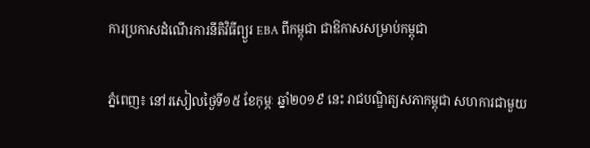ការប្រកាសដំណើរការនីតិវិធីព្យួរ EBA ពីកម្ពុជា ជាឱកាសសម្រាប់កម្ពុជា

ភ្នំពេញ៖ នៅរសៀលថ្ងៃទី១៥ ខែកុម្ភៈ ឆ្នាំ២០១៩ នេះ រាជបណ្ឌិត្យសភាកម្ពុជា សហការជាមួយ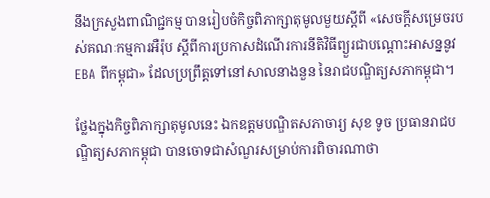នឹងក្រសួងពាណិជ្ជកម្ម បានរៀបចំកិច្ចពិភាក្សាតុមូលមួយស្ដីពី «សេចក្ដីសម្រេចរបស់គណៈកម្មការអឺរ៉ុប ស្ដីពីការប្រកាសដំណើរការនីតិវិធីព្យួរជាបណ្ដោះអាសន្ននូវ EBA ពីកម្ពុជា» ដែលប្រព្រឹត្តទៅនៅសាលនាងនួន នៃរាជបណ្ឌិត្យសភាកម្ពុជា។

ថ្លែងក្នុងកិច្ចពិភាក្សាតុមូលនេះ ឯកឧត្ដមបណ្ឌិតសភាចារ្យ សុខ ទូច ប្រធានរាជបណ្ឌិត្យសភាកម្ពុជា បានចោទជាសំណួរសម្រាប់ការពិចារណាថា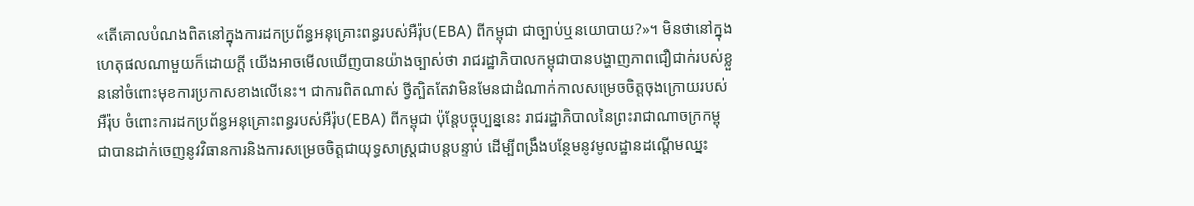«តើគោលបំណងពិតនៅក្នុងការដកប្រព័ន្ធអនុគ្រោះពន្ធរបស់អឺរ៉ុប(EBA) ពីកម្ពុជា ជាច្បាប់ឬនយោបាយ?»។ មិនថានៅក្នុងហេតុផលណាមួយក៏ដោយក្ដី យើងអាចមើលឃើញបានយ៉ាងច្បាស់ថា រាជរដ្ឋាភិបាលកម្ពុជាបានបង្ហាញភាពជឿជាក់របស់ខ្លួននៅចំពោះមុខការប្រកាសខាងលើនេះ។ ជាការពិតណាស់ ថ្វីត្បិតតែវាមិនមែនជាដំណាក់កាលសម្រេចចិត្តចុងក្រោយរបស់អឺរ៉ុប ចំពោះការដកប្រព័ន្ធអនុគ្រោះពន្ធរបស់អឺរ៉ុប(EBA) ពីកម្ពុជា ប៉ុន្តែបច្ចុប្បន្ននេះ រាជរដ្ឋាភិបាលនៃព្រះរាជាណាចក្រកម្ពុជាបានដាក់ចេញនូវវិធានការនិងការសម្រេចចិត្តជាយុទ្ធសាស្ត្រជាបន្តបន្ទាប់ ដើម្បីពង្រឹងបន្ថែមនូវមូលដ្ឋានដណ្ដើមឈ្នះ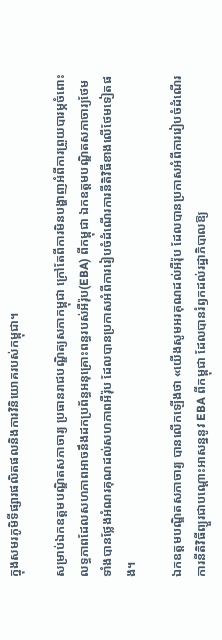ក្នុងសមរភូមិទីផ្សារផលិតផលនិងការវិនិយោគរបស់កម្ពុជា។

សម្រាប់ឯកឧត្ដមបណ្ឌិតសភាចារ្យ ប្រធានរាជបណ្ឌិត្យសភាកម្ពុជា ក្រៅតែពីការមិនបង្ហាញអំពីការព្រួយបារម្ភចំពោះលទ្ធភាពដែលសហភាពអាចនឹងដកប្រព័ន្ធអនុគ្រោះពន្ធរបស់អឺរ៉ុប(EBA) ពីកម្ពុជា ឯកឧត្ដមបណ្ឌិតសភាចារ្យថែមទាំងបានថ្លែងអំណរគុណដល់សហភាពអឺរ៉ុប ដែលបានប្រកាសអំពីការរៀបចំដំណើរការនីតិវិធីខាងលើថែមទៀតផង។

ឯកឧត្ដមបណ្ឌិតសភាចារ្យ បានលើកឡើងថា «យើងសូមអរគុណដល់អឺរ៉ុប ដែលបានប្រកាសអំពីការរៀបចំដំណើរការនីតិវិធីព្យួរជាបណ្ដោះអាសន្ននូវ EBA ពីកម្ពុជា ដែលបានរំឭកដល់រដ្ឋាភិបាលឱ្យ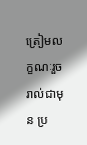ត្រៀមលក្ខណៈរួចរាល់ជាមុន ប្រ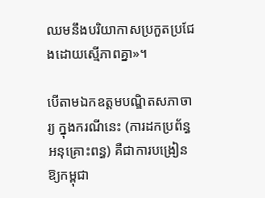ឈមនឹងបរិយាកាសប្រកួតប្រជែងដោយស្មើភាពគ្នា»។

បើតាមឯកឧត្ដមបណ្ឌិតសភាចារ្យ ក្នុងករណីនេះ (ការដកប្រព័ន្ធអនុគ្រោះពន្ធ) គឺជាការបង្រៀនឱ្យកម្ពុជា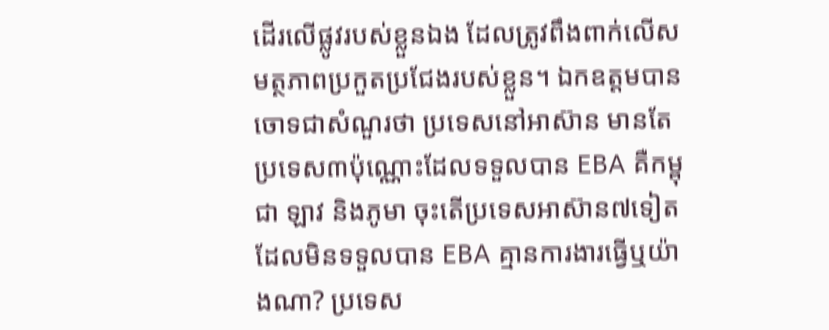ដើរលើផ្លូវរបស់ខ្លួនឯង ដែលត្រូវពឹងពាក់លើសមត្ថភាពប្រកួតប្រជែងរបស់ខ្លួន។ ឯកឧត្ដមបានចោទជាសំណួរថា ប្រទេសនៅអាស៊ាន មានតែប្រទេស៣ប៉ុណ្ណោះដែលទទួលបាន EBA គឺកម្ពុជា ឡាវ និងភូមា ចុះតើប្រទេសអាស៊ាន៧ទៀតដែលមិនទទួលបាន EBA គ្មានការងារធ្វើឬយ៉ាងណា? ប្រទេស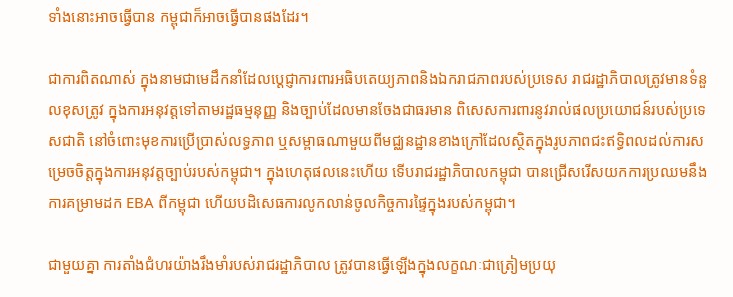ទាំងនោះអាចធ្វើបាន កម្ពុជាក៏អាចធ្វើបានផងដែរ។

ជាការពិតណាស់ ក្នុងនាមជាមេដឹកនាំដែលប្ដេជ្ញាការពារអធិបតេយ្យភាពនិងឯករាជភាពរបស់ប្រទេស រាជរដ្ឋាភិបាលត្រូវមានទំនួលខុសត្រូវ ក្នុងការអនុវត្តទៅតាមរដ្ឋធម្មនុញ្ញ និងច្បាប់ដែលមានចែងជាធរមាន ពិសេសការពារនូវរាល់ផលប្រយោជន៍របស់ប្រទេសជាតិ នៅចំពោះមុខការប្រើប្រាស់លទ្ធភាព ឬសម្ពាធណាមួយពីមជ្ឈនដ្ឋានខាងក្រៅដែលស្ថិតក្នុងរូបភាពជះឥទ្ធិពលដល់ការសម្រេចចិត្តក្នុងការអនុវត្តច្បាប់របស់កម្ពុជា។ ក្នុងហេតុផលនេះហើយ ទើបរាជរដ្ឋាភិបាលកម្ពុជា បានជ្រើសរើសយកការប្រឈមនឹងការគម្រាមដក EBA ពីកម្ពុជា ហើយបដិសេធការលូកលាន់ចូលកិច្ចការផ្ទៃក្នុងរបស់កម្ពុជា។

ជាមួយគ្នា ការតាំងជំហរយ៉ាងរឹងមាំរបស់រាជរដ្ឋាភិបាល ត្រូវបានធ្វើឡើងក្នុងលក្ខណៈជាត្រៀមប្រយុ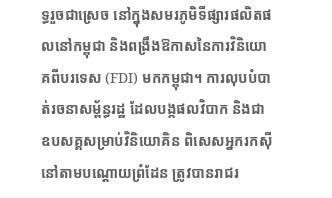ទ្ធរួចជាស្រេច នៅក្នុងសមរភូមិទីផ្សារផលិតផលនៅកម្ពុជា និងពង្រឹងឱកាសនៃការវិនិយោគពីបរទេស (FDI) មកកម្ពុជា។ ការលុបបំបាត់រចនាសម្ព័ន្ធរដ្ឋ ដែលបង្កផលវិបាក និងជាឧបសគ្គសម្រាប់វិនិយោគិន ពិសេសអ្នករកស៊ីនៅតាមបណ្ដោយព្រំដែន ត្រូវបានរាជរ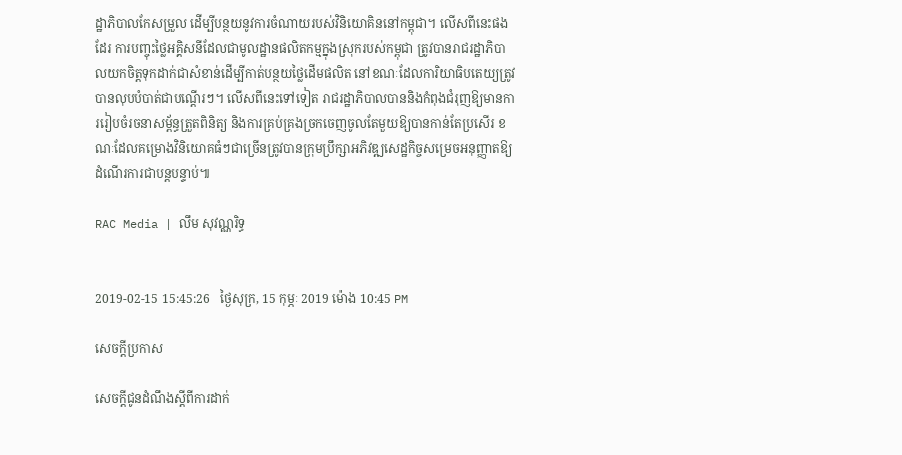ដ្ឋាភិបាលកែសម្រួល ដើម្បីបន្ថយនូវការចំណាយរបស់វិនិយោគិននៅកម្ពុជា។ លើសពីនេះផងដែរ ការបញ្ចុះថ្លៃអគ្គិសនីដែលជាមូលដ្ឋានផលិតកម្មក្នុងស្រុករបស់កម្ពុជា ត្រូវបានរាជរដ្ឋាភិបាលយកចិត្តទុកដាក់ជាសំខាន់ដើម្បីកាត់បន្ថយថ្លៃដើមផលិត នៅខណៈដែលការិយាធិបតេយ្យត្រូវបានលុបបំបាត់ជាបណ្ដើរៗ។ លើសពីនេះទៅទៀត រាជរដ្ឋាភិបាលបាននិងកំពុងជំរុញឱ្យមានការរៀបចំរចនាសម្ព័ន្ធត្រួតពិនិត្យ និងការគ្រប់គ្រងច្រកចេញចូលតែមួយឱ្យបានកាន់តែប្រសើរ ខណៈដែលគម្រោងវិនិយោគធំៗជាច្រើនត្រូវបានក្រុមប្រឹក្សាអភិវឌ្ឍសេដ្ឋកិច្ចសម្រេចអនុញ្ញាតឱ្យដំណើរការជាបន្តបន្ទាប់៕

RAC Media | លឹម សុវណ្ណរិទ្ធ


2019-02-15 15:45:26   ថ្ងៃសុក្រ, 15 កុម្ភៈ 2019 ម៉ោង 10:45 PM

សេចក្តីប្រកាស

សេចក្តីជូនដំណឹងស្តីពីការដាក់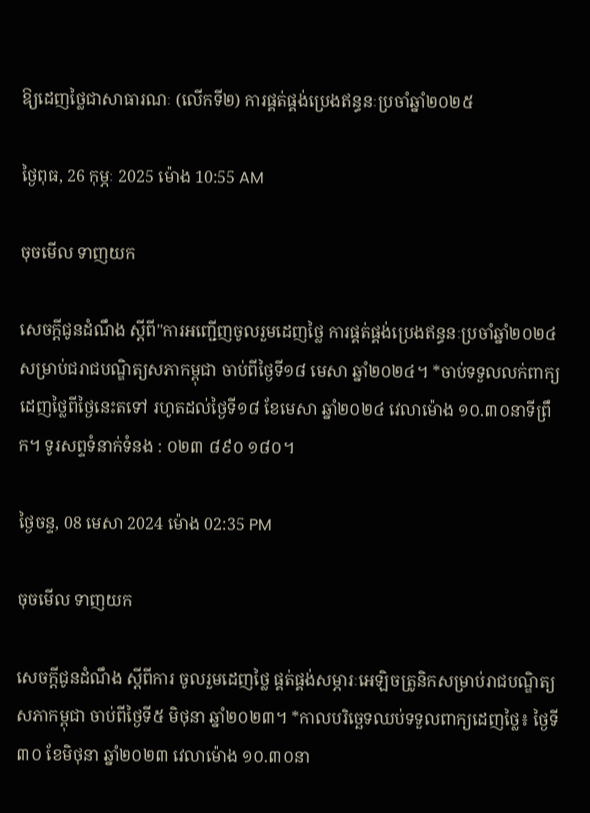ឱ្យដេញថ្លៃជាសាធារណៈ (លើកទី២) ការផ្គត់ផ្គង់ប្រេងឥន្ធនៈប្រចាំឆ្នាំ២០២៥

ថ្ងៃពុធ, 26 កុម្ភៈ 2025 ម៉ោង 10:55 AM

ចុចមើល ទាញយក

សេចក្ដីជូនដំណឹង ស្តីពី"ការអញ្ជើញចូលរួមដេញថ្លៃ ការផ្គត់ផ្គង់ប្រេងឥន្ធនៈប្រចាំឆ្នាំ២០២៤ សម្រាប់ជរាជបណ្ឌិត្យសភាកម្ពុជា ចាប់ពីថ្ងៃទី១៨ មេសា ឆ្នាំ២០២៤។ *ចាប់ទទួលលក់ពាក្យដេញថ្លៃពីថ្ងៃនេះតទៅ រហូតដល់ថ្ងៃទី១៨ ខែមេសា ឆ្នាំ២០២៤ វេលាម៉ោង ១០.៣០នាទីព្រឹក។ ទូរសព្ទទំនាក់ទំនង : ០២៣ ៨៩០ ១៨០។

ថ្ងៃចន្ទ, 08 មេសា 2024 ម៉ោង 02:35 PM

ចុចមើល ទាញយក

សេចក្ដីជូនដំណឹង ស្តីពីការ ចូលរួមដេញថ្លៃ ផ្គត់ផ្គង់សម្ភារៈអេឡិចត្រូនិកសម្រាប់រាជបណ្ឌិត្យសភាកម្ពុជា ចាប់ពីថ្ងៃទី៥ មិថុនា ឆ្នាំ២០២៣។ *កាលបរិច្ឆេទឈប់ទទួលពាក្យដេញថ្លៃ៖ ថ្ងៃទី៣០ ខែមិថុនា ឆ្នាំ២០២៣ វេលាម៉ោង ១០.៣០នា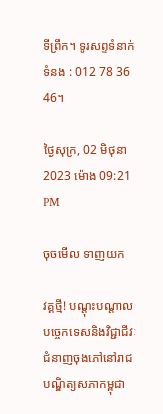ទីព្រឹក។ ទូរសព្ទទំនាក់ទំនង : 012 78 36 46។

ថ្ងៃសុក្រ, 02 មិថុនា 2023 ម៉ោង 09:21 PM

ចុចមើល ទាញយក

វគ្គថ្មី! បណ្តុះបណ្តាលបច្ចេកទេសនិងវិជ្ជាជីវៈ ជំនាញចុងភៅនៅរាជបណ្ឌិត្យសភាកម្ពុជា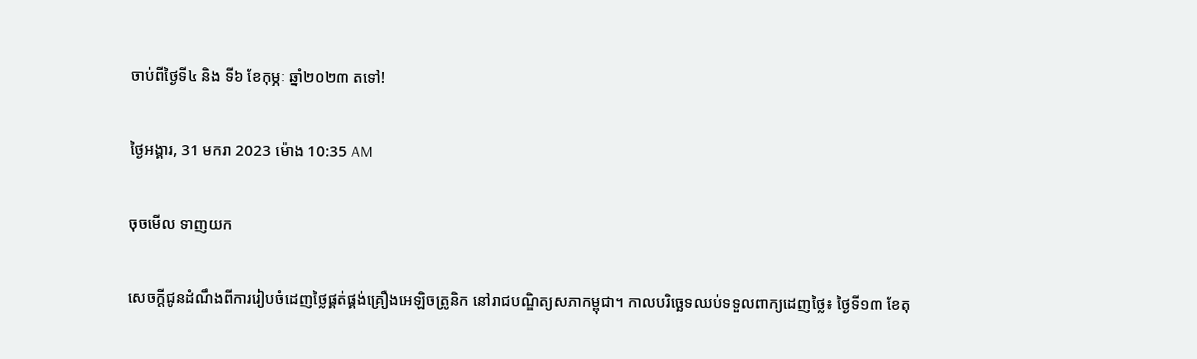ចាប់ពីថ្ងៃទី៤ និង ទី៦ ខែកុម្ភៈ ឆ្នាំ២០២៣ តទៅ!

ថ្ងៃអង្គារ, 31 មករា 2023 ម៉ោង 10:35 AM

ចុចមើល ទាញយក

សេចក្ដីជូនដំណឹងពីការរៀបចំដេញថ្លៃផ្គត់ផ្គង់គ្រឿងអេឡិចត្រូនិក នៅរាជបណ្ឌិត្យសភាកម្ពុជា។ កាលបរិច្ឆេទឈប់ទទួលពាក្យដេញថ្លៃ៖ ថ្ងៃទី១៣ ខែតុ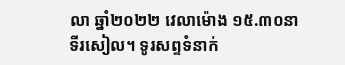លា ឆ្នាំ២០២២ វេលាម៉ោង ១៥.៣០នាទីរសៀល។ ទូរសព្ទទំនាក់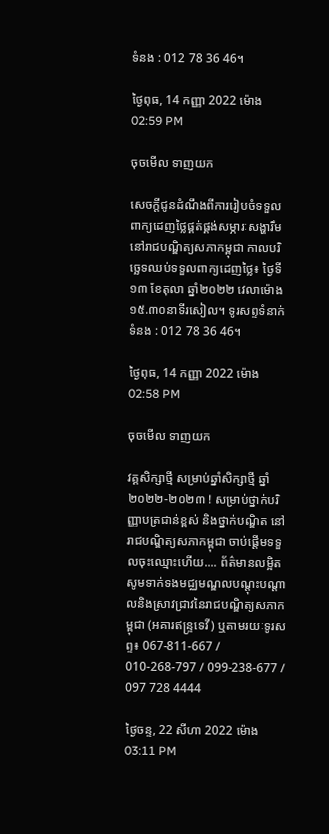ទំនង : 012 78 36 46។

ថ្ងៃពុធ, 14 កញ្ញា 2022 ម៉ោង 02:59 PM

ចុចមើល ទាញយក

សេចក្ដីជូនដំណឹងពីការរៀបចំទទួលពាក្យដេញថ្លៃផ្គត់ផ្គង់សម្ភារៈសង្ហារឹម នៅរាជបណ្ឌិត្យសភាកម្ពុជា កាលបរិច្ឆេទឈប់ទទួលពាក្យដេញថ្លៃ៖ ថ្ងៃទី១៣ ខែតុលា ឆ្នាំ២០២២ វេលាម៉ោង ១៥.៣០នាទីរសៀល។ ទូរសព្ទទំនាក់ទំនង : 012 78 36 46។

ថ្ងៃពុធ, 14 កញ្ញា 2022 ម៉ោង 02:58 PM

ចុចមើល ទាញយក

វគ្គសិក្សាថ្មី សម្រាប់ឆ្នាំសិក្សាថ្មី ឆ្នាំ២០២២-២០២៣ ! សម្រាប់ថ្នាក់បរិញ្ញាបត្រជាន់ខ្ពស់ និងថ្នាក់បណ្ឌិត នៅរាជបណ្ឌិត្យសភាកម្ពុជា ចាប់ផ្តើមទទួលចុះឈ្មោះហើយ.... ព័ត៌មានលម្អិត សូមទាក់ទងមជ្ឈមណ្ឌលបណ្តុះបណ្តាលនិងស្រាវជ្រាវនៃរាជបណ្ឌិត្យសភាកម្ពុជា (អគារឥន្រ្ទទេវី) ឬតាមរយៈទូរសព្ទ៖ 067-811-667 / 010-268-797 / 099-238-677 / 097 728 4444

ថ្ងៃចន្ទ, 22 សីហា 2022 ម៉ោង 03:11 PM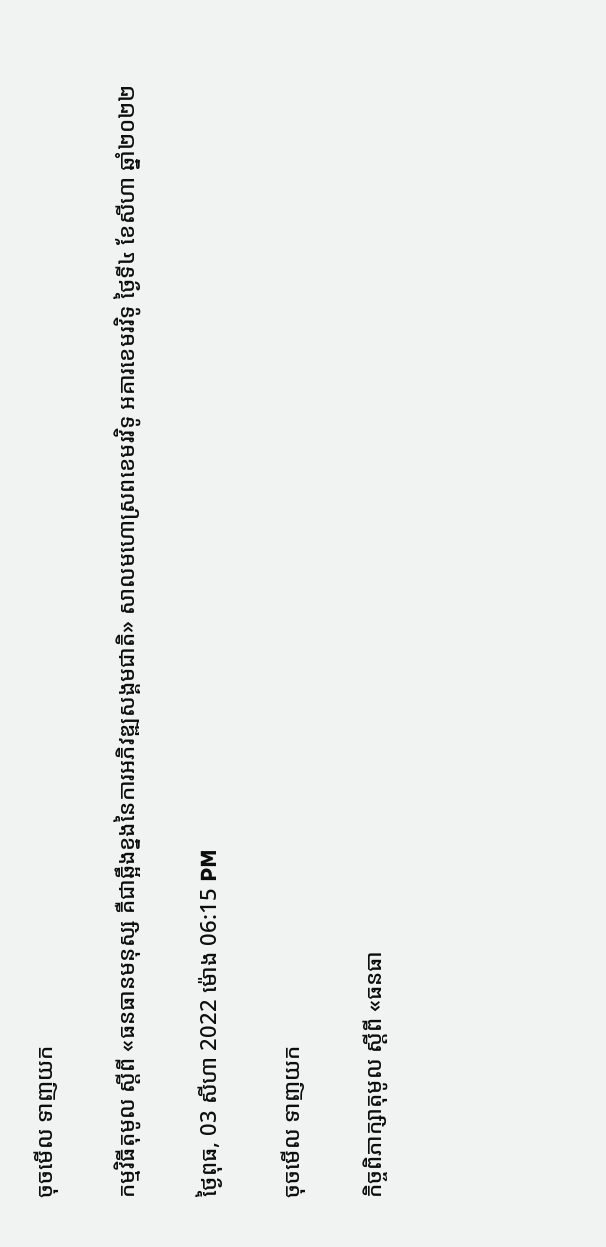ចុចមើល ទាញយក

កម្មវិធីតុមូល ស្ដីពី «ធនធានមនុស្ស គឺជាឆ្អឹងខ្នងនៃការអភិវឌ្ឍសង្គមជាតិ» សាលមហោស្រពខេមរវិទូ អគារខេមរវិទូ ថ្ងៃទី៤ ខែសីហា ឆ្នាំ២០២២

ថ្ងៃពុធ, 03 សីហា 2022 ម៉ោង 06:15 PM

ចុចមើល ទាញយក

កិច្ចពិភាក្សាតុមូល ស្ដីពី «ធនធា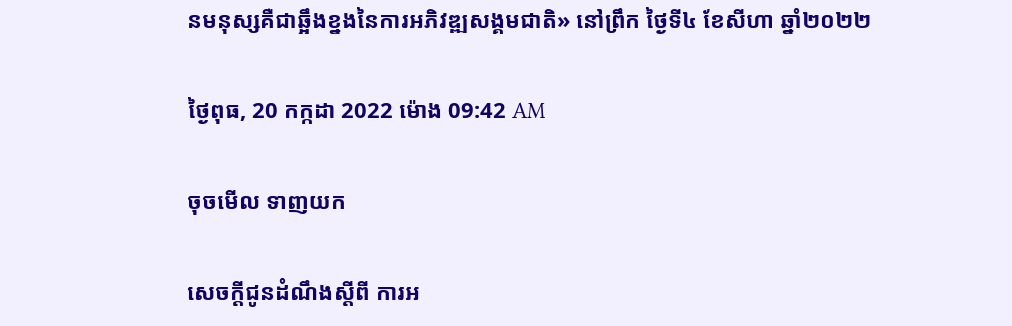នមនុស្សគឺជាឆ្អឹងខ្នងនៃការអភិវឌ្ឍសង្គមជាតិ» នៅព្រឹក ថ្ងៃទី៤ ខែសីហា ឆ្នាំ២០២២

ថ្ងៃពុធ, 20 កក្កដា 2022 ម៉ោង 09:42 AM

ចុចមើល ទាញយក

សេចក្តីជូនដំណឹងស្តីពី ការអ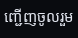ញ្ជើញចូលរួម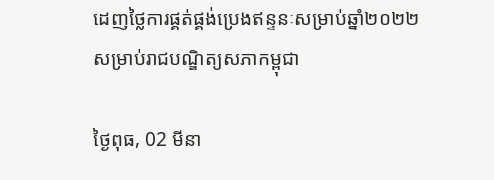ដេញថ្លៃការផ្គត់ផ្គង់ប្រេងឥន្ទនៈសម្រាប់ឆ្នាំ២០២២ សម្រាប់រាជបណ្ឌិត្យសភាកម្ពុជា

ថ្ងៃពុធ, 02 មីនា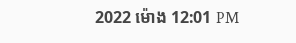2022 ម៉ោង 12:01 PM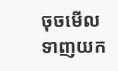ចុចមើល ទាញយក